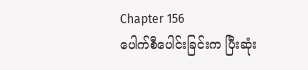Chapter 156
ပေါက်စီပေါင်းခြင်းက ပြီးဆုံး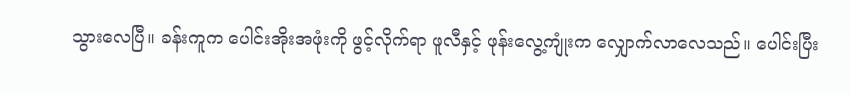သွားလေပြီ။ ခန်းကူက ပေါင်းအိုးအဖုံးကို ဖွင့်လိုက်ရာ ဖူလီနှင့် ဖုန်းလွေ့ကျုံးက လျှောက်လာလေသည်။ ပေါင်းပြီး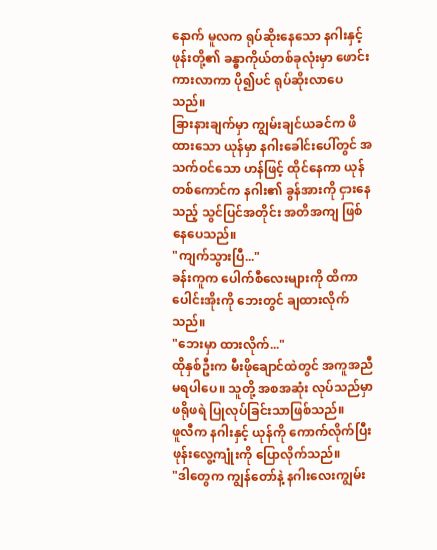နောက် မူလက ရုပ်ဆိုးနေသော နဂါးနှင့် ဖုန်းတို့၏ ခန္ဓာကိုယ်တစ်ခုလုံးမှာ ဖောင်းကားလာကာ ပို၍ပင် ရုပ်ဆိုးလာပေသည်။
ခြားနားချက်မှာ ကျွမ်းချင်ယခင်က ဖိထားသော ယုန်မှာ နဂါးခေါင်းပေါ်တွင် အသက်ဝင်သော ဟန်ဖြင့် ထိုင်နေကာ ယုန်တစ်ကောင်က နဂါး၏ ခွန်အားကို ငှားနေသည့် သွင်ပြင်အတိုင်း အတိအကျ ဖြစ်နေပေသည်။
"ကျက်သွားပြီ..."
ခန်းကူက ပေါက်စီလေးများကို ထိကာ ပေါင်းအိုးကို ဘေးတွင် ချထားလိုက်သည်။
"ဘေးမှာ ထားလိုက်..."
ထိုနှစ်ဦးက မီးဖိုချောင်ထဲတွင် အကူအညီမရပါပေ။ သူတို့ အစအဆုံး လုပ်သည်မှာ ဖရိုဖရဲ ပြုလုပ်ခြင်းသာဖြစ်သည်။
ဖူလီက နဂါးနှင့် ယုန်ကို ကောက်လိုက်ပြီး ဖုန်းလွေ့ကျုံးကို ပြောလိုက်သည်။
"ဒါတွေက ကျွန်တော်နဲ့ နဂါးလေးကျွမ်း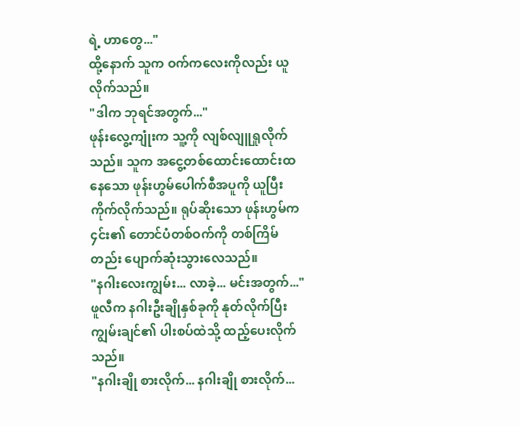ရဲ့ ဟာတွေ..."
ထို့နောက် သူက ဝက်ကလေးကိုလည်း ယူလိုက်သည်။
"ဒါက ဘုရင်အတွက်..."
ဖုန်းလွေ့ကျုံးက သူ့ကို လျစ်လျူရှုလိုက်သည်။ သူက အငွေ့တစ်ထောင်းထောင်းထနေသော ဖုန်းဟွမ်ပေါက်စီအပူကို ယူပြီး ကိုက်လိုက်သည်။ ရုပ်ဆိုးသော ဖုန်းဟွမ်က ၄င်း၏ တောင်ပံတစ်ဝက်ကို တစ်ကြိမ်တည်း ပျောက်ဆုံးသွားလေသည်။
"နဂါးလေးကျွမ်း... လာခဲ့... မင်းအတွက်..."
ဖူလီက နဂါးဦးချိုနှစ်ခုကို နုတ်လိုက်ပြီး ကျွမ်းချင်၏ ပါးစပ်ထဲသို့ ထည့်ပေးလိုက်သည်။
"နဂါးချို စားလိုက်... နဂါးချို စားလိုက်...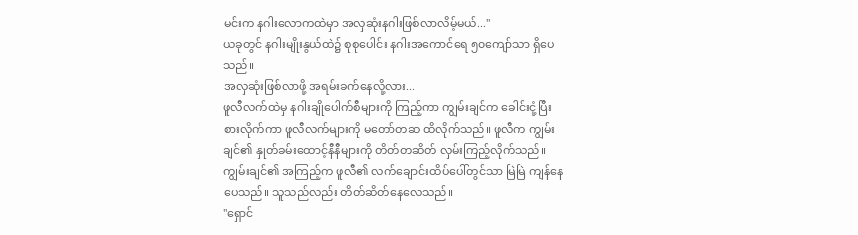မင်းက နဂါးလောကထဲမှာ အလှဆုံးနဂါးဖြစ်လာလိမ့်မယ်..."
ယခုတွင် နဂါးမျိုးနွယ်ထဲ၌ စုစုပေါင်း နဂါးအကောင်ရေ ၅၀ကျော်သာ ရှိပေသည်။
အလှဆုံးဖြစ်လာဖို့ အရမ်းခက်နေလို့လား...
ဖူလီလက်ထဲမှ နဂါးချိုပေါက်စီများကို ကြည့်ကာ ကျွမ်းချင်က ခေါင်းငုံ့ပြီး စားလိုက်ကာ ဖူလီလက်များကို မတော်တဆ ထိလိုက်သည်။ ဖူလီက ကျွမ်းချင်၏ နှုတ်ခမ်းထောင့်နီနီများကို တိတ်တဆိတ် လှမ်းကြည့်လိုက်သည်။ ကျွမ်းချင်၏ အကြည့်က ဖူလီ၏ လက်ချောင်းထိပ်ပေါ်တွင်သာ မြဲမြဲ ကျန်နေပေသည်။ သူသည်လည်း တိတ်ဆိတ်နေလေသည်။
"ရှောင်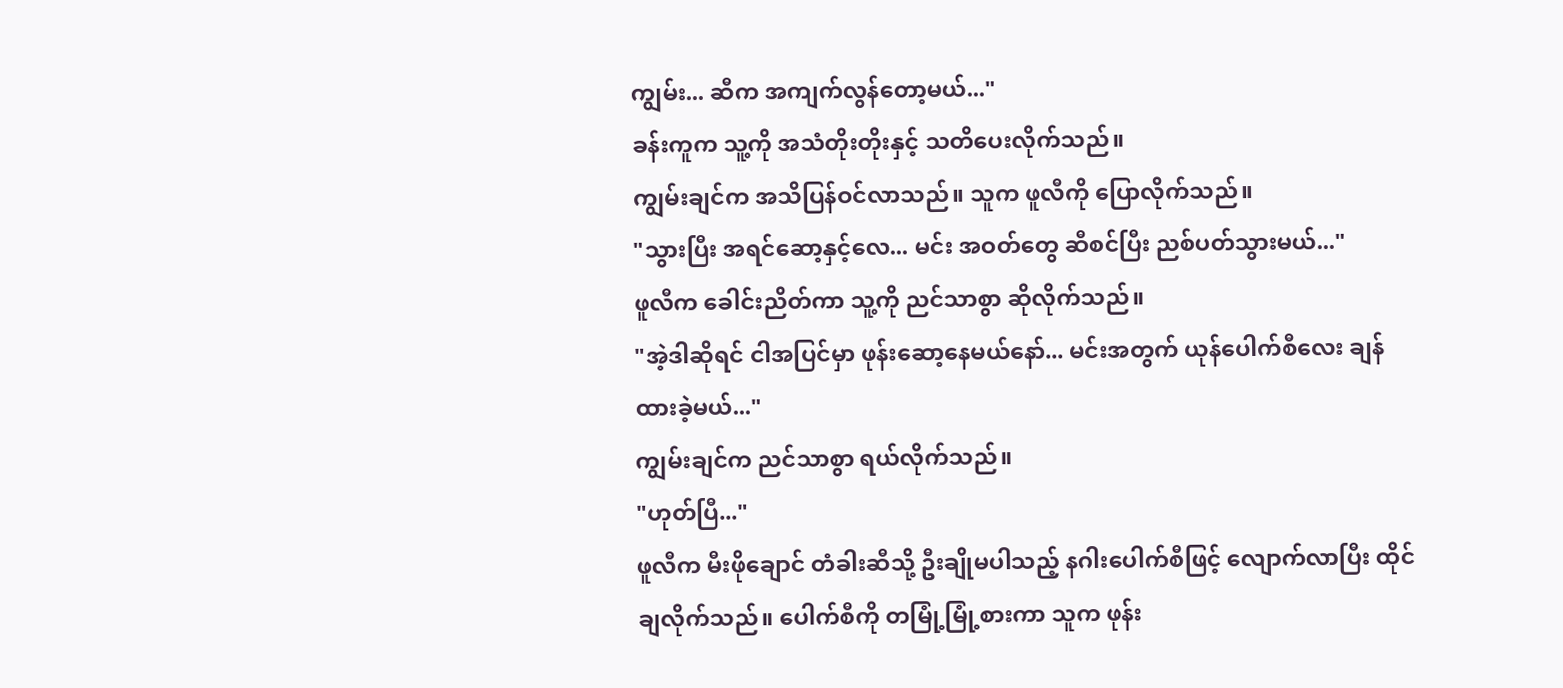ကျွမ်း... ဆီက အကျက်လွန်တော့မယ်..."
ခန်းကူက သူ့ကို အသံတိုးတိုးနှင့် သတိပေးလိုက်သည်။
ကျွမ်းချင်က အသိပြန်ဝင်လာသည်။ သူက ဖူလီကို ပြောလိုက်သည်။
"သွားပြီး အရင်ဆော့နှင့်လေ... မင်း အဝတ်တွေ ဆီစင်ပြီး ညစ်ပတ်သွားမယ်..."
ဖူလီက ခေါင်းညိတ်ကာ သူ့ကို ညင်သာစွာ ဆိုလိုက်သည်။
"အဲ့ဒါဆိုရင် ငါအပြင်မှာ ဖုန်းဆော့နေမယ်နော်... မင်းအတွက် ယုန်ပေါက်စီလေး ချန်ထားခဲ့မယ်..."
ကျွမ်းချင်က ညင်သာစွာ ရယ်လိုက်သည်။
"ဟုတ်ပြီ..."
ဖူလီက မီးဖိုချောင် တံခါးဆီသို့ ဦးချိုမပါသည့် နဂါးပေါက်စီဖြင့် လျောက်လာပြီး ထိုင်ချလိုက်သည်။ ပေါက်စီကို တမြုံ့မြုံ့စားကာ သူက ဖုန်း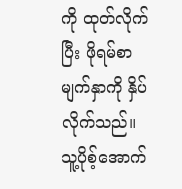ကို ထုတ်လိုက်ပြီး ဖိုရမ်စာမျက်နှာကို နှိပ်လိုက်သည်။
သူ့ပိုစ့်အောက်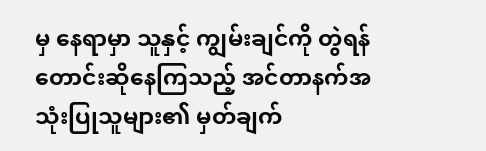မှ နေရာမှာ သူနှင့် ကျွမ်းချင်ကို တွဲရန် တောင်းဆိုနေကြသည့် အင်တာနက်အသုံးပြုသူများ၏ မှတ်ချက်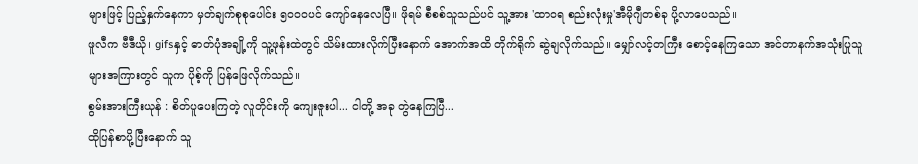များဖြင့် ပြည့်နှက်နေကာ မှတ်ချက်စုစုပေါင်း ၅၀၀၀ပင် ကျော်နေလေပြီ။ ဖိုရမ် စီစစ်သူသည်ပင် သူ့အား 'ထာဝရ စည်းလုံးမှု'အီမိုဂျီတစ်ခု ပို့လာပေသည်။
ဖူလီက ဗီဒီယို၊ gifsနှင့် ဓာတ်ပုံအချို့ကို သူ့ဖုန်းထဲတွင် သိမ်းထားလိုက်ပြီးနောက် အောက်အထိ တိုက်ရိုက် ဆွဲချလိုက်သည်။ မျှော်လင့်တကြီး စောင့်နေကြသော အင်တာနက်အသုံးပြုသူများအကြားတွင် သူက ပိုစ့်ကို ပြန်ဖြေလိုက်သည်။
စွမ်းအားကြီးယုန် : စိတ်ပူပေးကြတဲ့ လူတိုင်းကို ကျေးဇူးပါ... ငါတို့ အခု တွဲနေကြပြီ...
ထိုပြန်စာပို့ပြီးနောက် သူ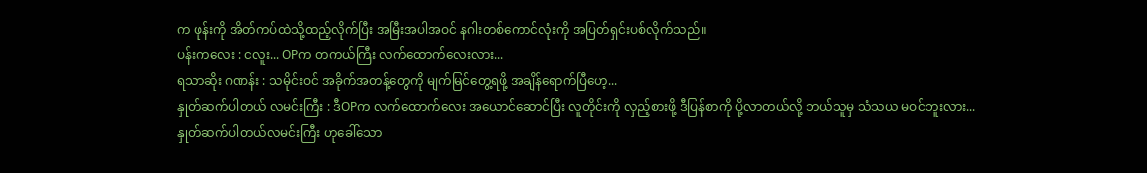က ဖုန်းကို အိတ်ကပ်ထဲသို့ထည့်လိုက်ပြီး အမြီးအပါအဝင် နဂါးတစ်ကောင်လုံးကို အပြတ်ရှင်းပစ်လိုက်သည်။
ပန်းကလေး : ငလူး... OPက တကယ်ကြီး လက်ထောက်လေးလား...
ရသာဆိုး ဂဏန်း : သမိုင်းဝင် အခိုက်အတန့်တွေကို မျက်မြင်တွေ့ရဖို့ အချိန်ရောက်ပြီဟေ့...
နှုတ်ဆက်ပါတယ် လမင်းကြီး : ဒီOPက လက်ထောက်လေး အယောင်ဆောင်ပြီး လူတိုင်းကို လှည့်စားဖို့ ဒီပြန်စာကို ပို့လာတယ်လို့ ဘယ်သူမှ သံသယ မဝင်ဘူးလား...
နှုတ်ဆက်ပါတယ်လမင်းကြီး ဟုခေါ်သော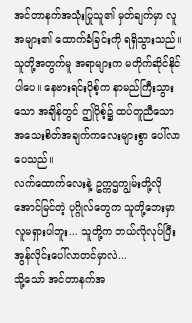အင်တာနက်အသုံးပြုသူ၏ မှတ်ချက်မှာ လူအများ၏ ထောက်ခံခြင်းကို ရရှိသွားသည်။ သူတို့အတွက်မူ အရာများက မတိုက်ဆိုင်နိုင်ပါပေ။ နေဗားရင်းပိုစ့်က နာမည်ကြီးသွားသော အချိန်တွင် ဤပိုစ့်၌ ထပ်တူညီသော အသေးစိတ်အချက်ကလေးများစွာ ပေါ်လာပေသည်။
လက်ထောက်လေးနဲ့ ဥက္ကဌကျွမ်းတို့လို အောင်မြင်တဲ့ ပုဂ္ဂိုလ်တွေက သူတို့ဘေးမှာ လူမရှားပါဘူး... သူတို့က ဘယ်လိုလုပ်ပြီး အွန်လိုင်းပေါ်လာတင်မှာလဲ...
သို့သော် အင်တာနက်အ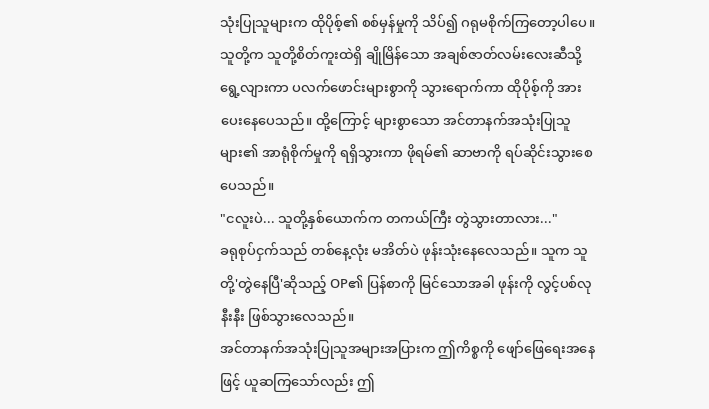သုံးပြုသူများက ထိုပိုစ့်၏ စစ်မှန်မှုကို သိပ်၍ ဂရုမစိုက်ကြတော့ပါပေ။ သူတို့က သူတို့စိတ်ကူးထဲရှိ ချိုမြိန်သော အချစ်ဇာတ်လမ်းလေးဆီသို့ ရွေ့လျားကာ ပလက်ဖောင်းများစွာကို သွားရောက်ကာ ထိုပိုစ့်ကို အားပေးနေပေသည်။ ထို့ကြောင့် များစွာသော အင်တာနက်အသုံးပြုသူများ၏ အာရုံစိုက်မှုကို ရရှိသွားကာ ဖိုရမ်၏ ဆာဗာကို ရပ်ဆိုင်းသွားစေပေသည်။
"ငလူးပဲ... သူတို့နှစ်ယောက်က တကယ်ကြီး တွဲသွားတာလား..."
ခရုစုပ်ငှက်သည် တစ်နေ့လုံး မအိတ်ပဲ ဖုန်းသုံးနေလေသည်။ သူက သူတို့'တွဲနေပြီ'ဆိုသည့် OP၏ ပြန်စာကို မြင်သောအခါ ဖုန်းကို လွင့်ပစ်လုနီးနီး ဖြစ်သွားလေသည်။
အင်တာနက်အသုံးပြုသူအများအပြားက ဤကိစ္စကို ဖျော်ဖြေရေးအနေဖြင့် ယူဆကြသော်လည်း ဤ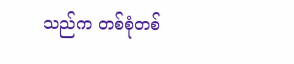သည်က တစ်စုံတစ်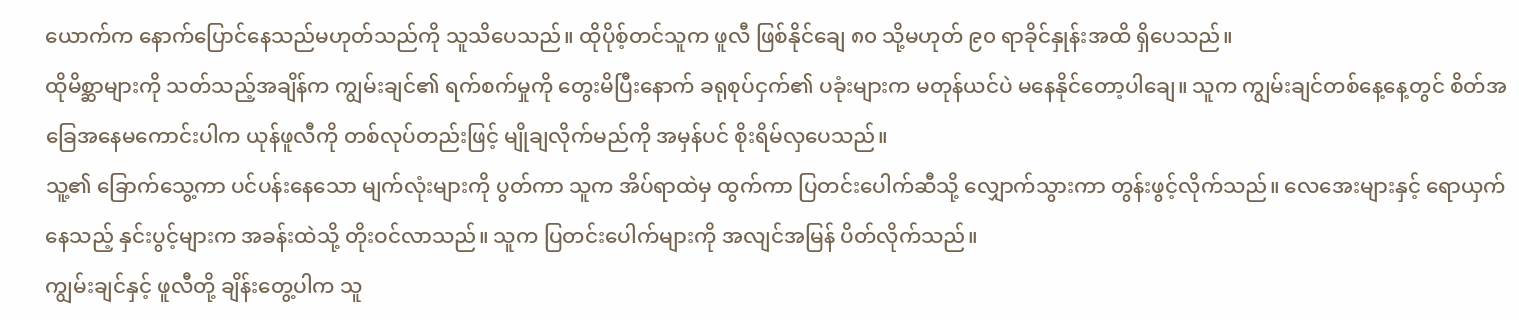ယောက်က နောက်ပြောင်နေသည်မဟုတ်သည်ကို သူသိပေသည်။ ထိုပိုစ့်တင်သူက ဖူလီ ဖြစ်နိုင်ချေ ၈၀ သို့မဟုတ် ၉၀ ရာခိုင်နှုန်းအထိ ရှိပေသည်။
ထိုမိစ္ဆာများကို သတ်သည့်အချိန်က ကျွမ်းချင်၏ ရက်စက်မှုကို တွေးမိပြီးနောက် ခရုစုပ်ငှက်၏ ပခုံးများက မတုန်ယင်ပဲ မနေနိုင်တော့ပါချေ။ သူက ကျွမ်းချင်တစ်နေ့နေ့တွင် စိတ်အခြေအနေမကောင်းပါက ယုန်ဖူလီကို တစ်လုပ်တည်းဖြင့် မျိုချလိုက်မည်ကို အမှန်ပင် စိုးရိမ်လှပေသည်။
သူ့၏ ခြောက်သွေ့ကာ ပင်ပန်းနေသော မျက်လုံးများကို ပွတ်ကာ သူက အိပ်ရာထဲမှ ထွက်ကာ ပြတင်းပေါက်ဆီသို့ လျှောက်သွားကာ တွန်းဖွင့်လိုက်သည်။ လေအေးများနှင့် ရောယှက်နေသည့် နှင်းပွင့်များက အခန်းထဲသို့ တိုးဝင်လာသည်။ သူက ပြတင်းပေါက်များကို အလျင်အမြန် ပိတ်လိုက်သည်။
ကျွမ်းချင်နှင့် ဖူလီတို့ ချိန်းတွေ့ပါက သူ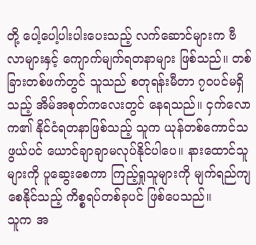တို့ ပေါ့ပေါ့ပါးပါးပေးသည့် လက်ဆောင်များက ဗီလာများနှင့် ကျောက်မျက်ရတနာများ ဖြစ်သည်။ တစ်ခြားတစ်ဖက်တွင် သူသည် စတုရန်းမီတာ ၇၀ပင်မရှိသည့် အိမ်အစုတ်ကလေးတွင် နေရသည်။ ငှက်လောက၏ နိုင်ငံရတနာဖြစ်သည့် သူက ယုန်တစ်ကောင်သဖွယ်ပင် ယောင်ချာချာမလုပ်နိုင်ပါပေ။ နားထောင်သူများကို ပူဆွေးစေကာ ကြည့်ရှုသူများကို မျက်ရည်ကျစေနိုင်သည့် ကိစ္စရပ်တစ်ခုပင် ဖြစ်ပေသည်။
သူက အ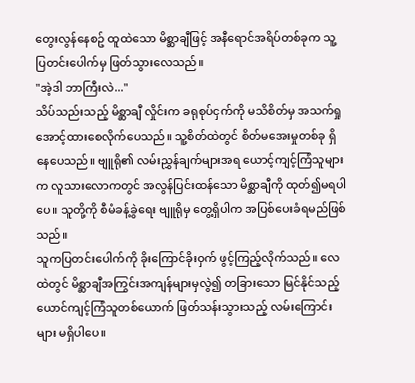တွေးလွန်နေစဥ် ထူထဲသော မိစ္ဆာချီဖြင့် အနီရောင်အရိပ်တစ်ခုက သူ့ပြတင်းပေါက်မှ ဖြတ်သွားလေသည်။
"အဲ့ဒါ ဘာကြီးလဲ..."
သိပ်သည်းသည့် မိစ္ဆာချီ လှိုင်းက ခရုစုပ်ငှက်ကို မသိစိတ်မှ အသက်ရှုအောင့်ထားစေလိုက်ပေသည်။ သူ့စိတ်ထဲတွင် စိတ်မအေးမှုတစ်ခု ရှိနေပေသည်။ ဗျူရို၏ လမ်းညွှန်ချက်များအရ ယောင့်ကျင့်ကြံသူများက လူသားလောကတွင် အလွန်ပြင်းထန်သော မိစ္ဆာချီကို ထုတ်၍မရပါပေ။ သူတို့ကို စီမံခန့်ခွဲရေး ဗျူရိုမှ တွေ့ရှိပါက အပြစ်ပေးခံရမည်ဖြစ်သည်။
သူကပြတင်းပေါက်ကို ခိုးကြောင်ခိုးဝှက် ဖွင့်ကြည့်လိုက်သည်။ လေထဲတွင် မိစ္ဆာချီအကြွင်းအကျန်များမှလွဲ၍ တခြားသော မြင်နိုင်သည့် ယောင်ကျင့်ကြံသူတစ်ယောက် ဖြတ်သန်းသွားသည့် လမ်းကြောင်းများ မရှိပါပေ။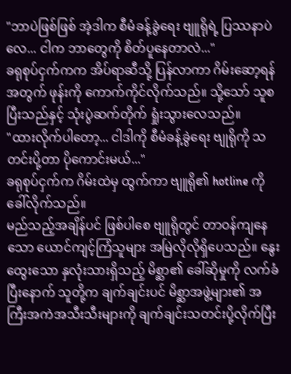"ဘာပဲဖြစ်ဖြစ် အဲ့ဒါက စီမံခန့်ခွဲရေး ဗျူရိုရဲ့ ပြဿနာပဲလေ... ငါက ဘာတွေကို စိတ်ပူနေတာလဲ..."
ခရုစုပ်ငှက်ကက အိပ်ရာဆီသို့ ပြန်လာကာ ဂိမ်းဆော့ရန်အတွက် ဖုန်းကို ကောက်ကိုင်လိုက်သည်။ သို့သော် သူစပြီးသည်နှင့် သုံးပွဲဆက်တိုက် ရှုံးသွားလေသည်။
"ထားလိုက်ပါတော့... ငါဒါကို စီမံခန့်ခွဲရေး ဗျုရိုကို သတင်းပို့တာ ပိုကောင်းမယ်..."
ခရုစုပ်ငှက်က ဂိမ်းထဲမှ ထွက်ကာ ဗျူရို၏ hotline ကို ခေါ်လိုက်သည်။
မည်သည့်အချိန်ပင် ဖြစ်ပါစေ ဗျူရိုတွင် တာဝန်ကျနေသော ယောင်ကျင့်ကြံသူများ အမြဲလိုလိုရှိပေသည်။ နွေးထွေးသော နှလုံးသားရှိသည့် မိစ္ဆာ၏ ခေါ်ဆိုမှုကို လက်ခံပြီးနောက် သူတို့က ချက်ချင်းပင် မိစ္ဆာအဖွဲ့များ၏ အကြီးအကဲအသီးသီးများကို ချက်ချင်းသတင်းပို့လိုက်ပြီး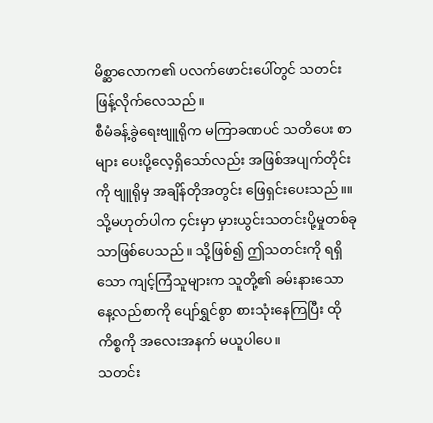မိစ္ဆာလောက၏ ပလက်ဖောင်းပေါ်တွင် သတင်းဖြန့်လိုက်လေသည်။
စီမံခန့်ခွဲရေးဗျူရိုက မကြာခဏပင် သတိပေး စာများ ပေးပို့လေ့ရှိသော်လည်း အဖြစ်အပျက်တိုင်းကို ဗျူရိုမှ အချိန်တိုအတွင်း ဖြေရှင်းပေးသည်။။သို့မဟုတ်ပါက ၄င်းမှာ မှားယွင်းသတင်းပို့မှုတစ်ခုသာဖြစ်ပေသည်။ သို့ဖြစ်၍ ဤသတင်းကို ရရှိသော ကျင့်ကြံသူများက သူတို့၏ ခမ်းနားသော နေ့လည်စာကို ပျော်ရွှင်စွာ စားသုံးနေကြပြီး ထိုကိစ္စကို အလေးအနက် မယူပါပေ။
သတင်း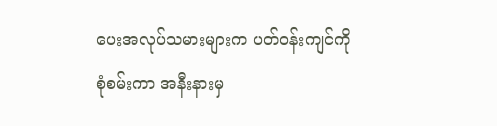ပေးအလုပ်သမားများက ပတ်ဝန်းကျင်ကို စုံစမ်းကာ အနီးနားမှ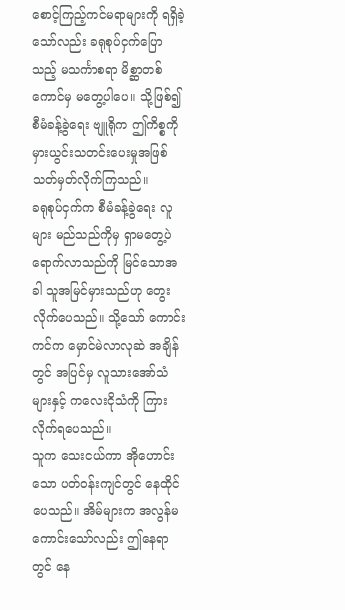စောင့်ကြည့်ကင်မရာများကို ရရှိခဲ့သော်လည်း ခရုစုပ်ငှက်ပြောသည့် မသင်္ကာစရာ မိစ္ဆာတစ်ကောင်မှ မတွေ့ပါပေ။ သို့ဖြစ်၍ စီမံခန့်ခွဲရေး ဗျူရိုက ဤကိစ္စကို မှားယွင်းသတင်းပေးမှုအဖြစ် သတ်မှတ်လိုက်ကြသည်။
ခရုစုပ်ငှက်က စီမံခန့်ခွဲရေး လူများ မည်သည်ကိုမှ ရှာမတွေ့ပဲ ရောက်လာသည်ကို မြင်သောအခါ သူအမြင်မှားသည်ဟု တွေးလိုက်ပေသည်။ သို့သော် ကောင်းကင်က မှောင်မဲလာလုဆဲ အချိန်တွင် အပြင်မှ လူသားအော်သံများနှင့် ကလေးငိုသံကို ကြားလိုက်ရပေသည်။
သူက သေးငယ်ကာ အိုဟောင်းသော ပတ်ဝန်းကျင်တွင် နေထိုင်ပေသည်။ အိမ်များက အလွန်မကောင်းသော်လည်း ဤနေရာတွင် နေ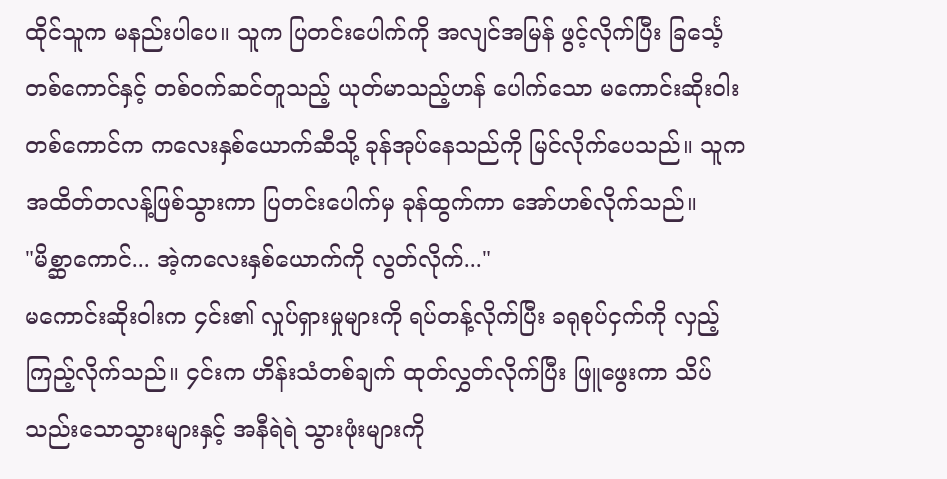ထိုင်သူက မနည်းပါပေ။ သူက ပြတင်းပေါက်ကို အလျင်အမြန် ဖွင့်လိုက်ပြီး ခြင်္သေ့တစ်ကောင်နှင့် တစ်ဝက်ဆင်တူသည့် ယုတ်မာသည့်ဟန် ပေါက်သော မကောင်းဆိုးဝါးတစ်ကောင်က ကလေးနှစ်ယောက်ဆီသို့ ခုန်အုပ်နေသည်ကို မြင်လိုက်ပေသည်။ သူက အထိတ်တလန့်ဖြစ်သွားကာ ပြတင်းပေါက်မှ ခုန်ထွက်ကာ အော်ဟစ်လိုက်သည်။
"မိစ္ဆာကောင်... အဲ့ကလေးနှစ်ယောက်ကို လွတ်လိုက်..."
မကောင်းဆိုးဝါးက ၄င်း၏ လှုပ်ရှားမှုများကို ရပ်တန့်လိုက်ပြီး ခရုစုပ်ငှက်ကို လှည့်ကြည့်လိုက်သည်။ ၄င်းက ဟိန်းသံတစ်ချက် ထုတ်လွှတ်လိုက်ပြီး ဖြူဖွေးကာ သိပ်သည်းသောသွားများနှင့် အနီရဲရဲ သွားဖုံးများကို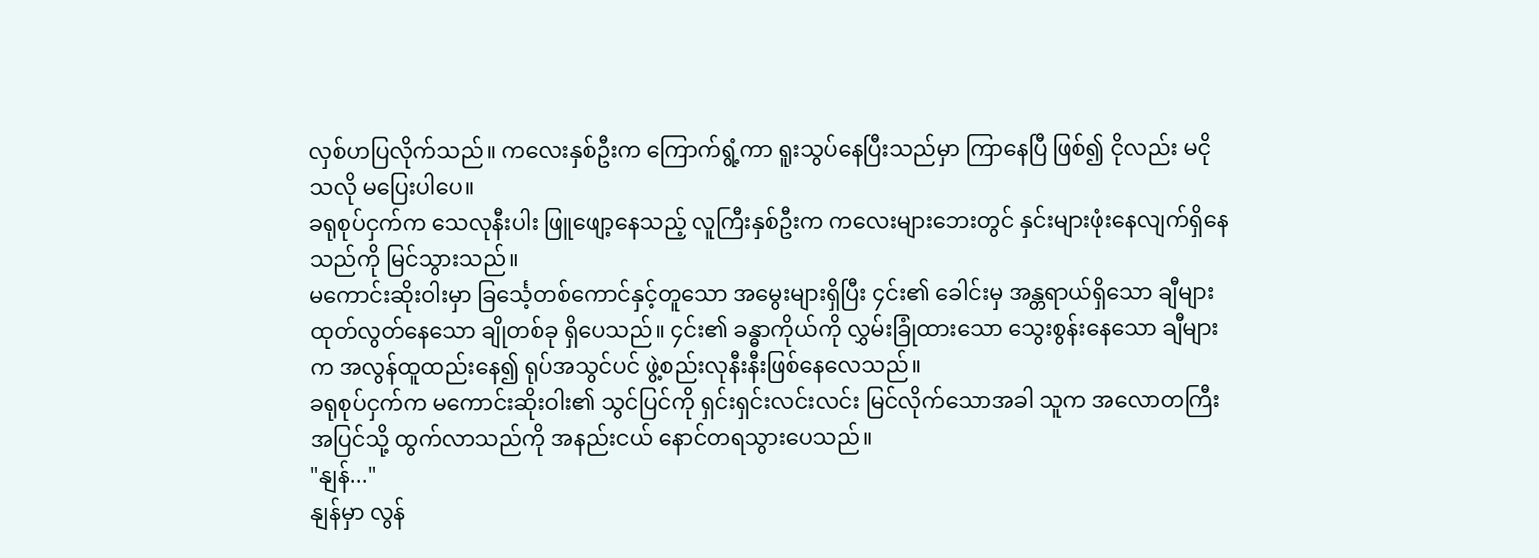လှစ်ဟပြလိုက်သည်။ ကလေးနှစ်ဦးက ကြောက်ရွံ့ကာ ရူးသွပ်နေပြီးသည်မှာ ကြာနေပြီ ဖြစ်၍ ငိုလည်း မငိုသလို မပြေးပါပေ။
ခရုစုပ်ငှက်က သေလုနီးပါး ဖြူဖျော့နေသည့် လူကြီးနှစ်ဦးက ကလေးများဘေးတွင် နှင်းများဖုံးနေလျက်ရှိနေသည်ကို မြင်သွားသည်။
မကောင်းဆိုးဝါးမှာ ခြင်္သေ့တစ်ကောင်နှင့်တူသော အမွေးများရှိပြီး ၄င်း၏ ခေါင်းမှ အန္တရာယ်ရှိသော ချီများ ထုတ်လွတ်နေသော ချိုတစ်ခု ရှိပေသည်။ ၄င်း၏ ခန္ဓာကိုယ်ကို လွှမ်းခြုံထားသော သွေးစွန်းနေသော ချီများက အလွန်ထူထည်းနေ၍ ရုပ်အသွင်ပင် ဖွဲ့စည်းလုနီးနီးဖြစ်နေလေသည်။
ခရုစုပ်ငှက်က မကောင်းဆိုးဝါး၏ သွင်ပြင်ကို ရှင်းရှင်းလင်းလင်း မြင်လိုက်သောအခါ သူက အလောတကြီး အပြင်သို့ ထွက်လာသည်ကို အနည်းငယ် နောင်တရသွားပေသည်။
"နျန်..."
နျန်မှာ လွန်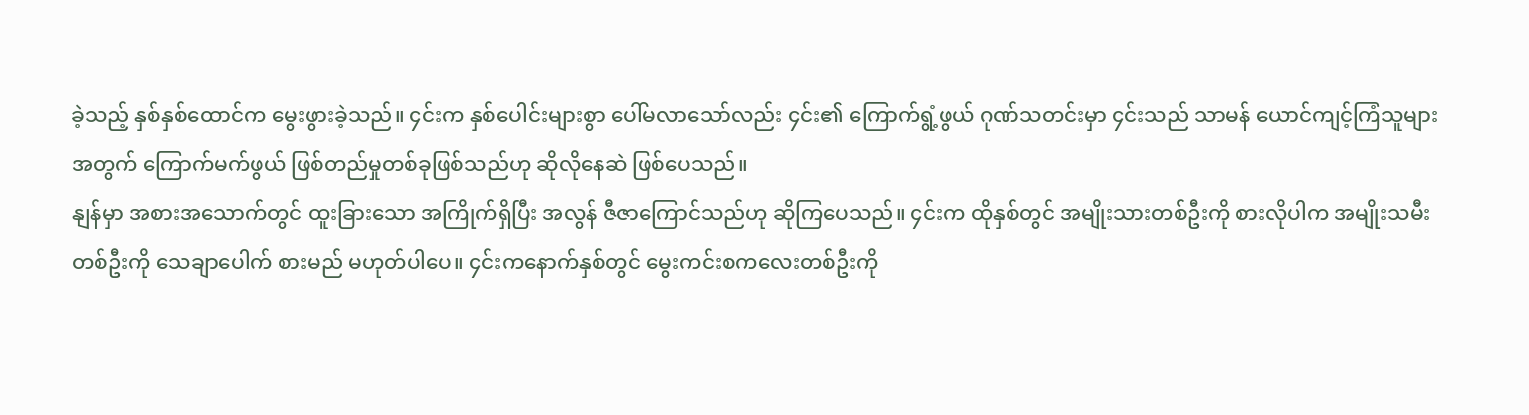ခဲ့သည့် နှစ်နှစ်ထောင်က မွေးဖွားခဲ့သည်။ ၄င်းက နှစ်ပေါင်းများစွာ ပေါ်မလာသော်လည်း ၄င်း၏ ကြောက်ရွံ့ဖွယ် ဂုဏ်သတင်းမှာ ၄င်းသည် သာမန် ယောင်ကျင့်ကြံသူများအတွက် ကြောက်မက်ဖွယ် ဖြစ်တည်မှုတစ်ခုဖြစ်သည်ဟု ဆိုလိုနေဆဲ ဖြစ်ပေသည်။
နျန်မှာ အစားအသောက်တွင် ထူးခြားသော အကြိုက်ရှိပြီး အလွန် ဇီဇာကြောင်သည်ဟု ဆိုကြပေသည်။ ၄င်းက ထိုနှစ်တွင် အမျိုးသားတစ်ဦးကို စားလိုပါက အမျိုးသမီးတစ်ဦးကို သေချာပေါက် စားမည် မဟုတ်ပါပေ။ ၄င်းကနောက်နှစ်တွင် မွေးကင်းစကလေးတစ်ဦးကို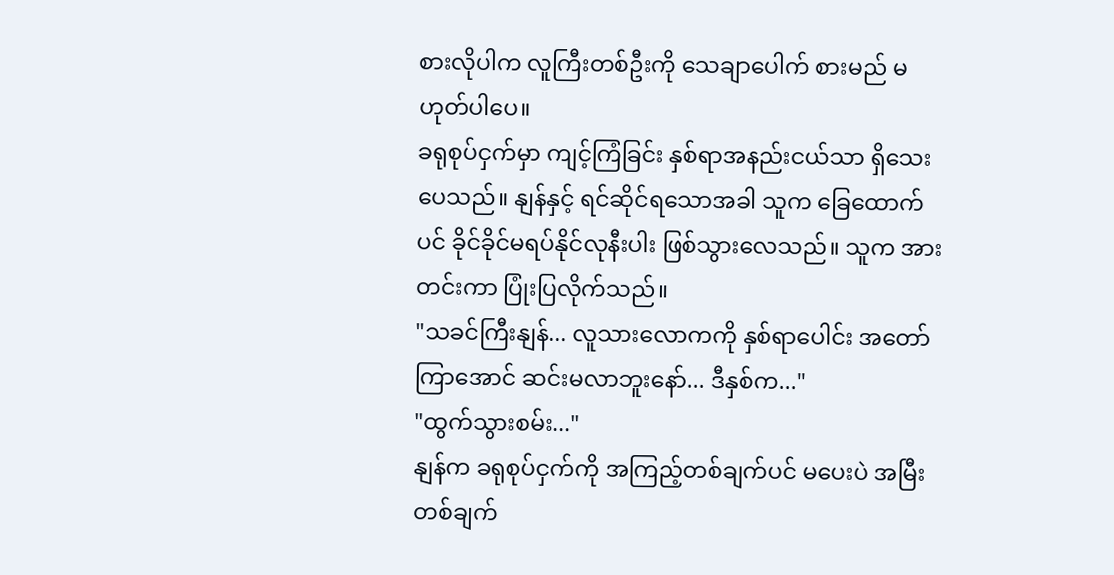စားလိုပါက လူကြီးတစ်ဦးကို သေချာပေါက် စားမည် မဟုတ်ပါပေ။
ခရုစုပ်ငှက်မှာ ကျင့်ကြံခြင်း နှစ်ရာအနည်းငယ်သာ ရှိသေးပေသည်။ နျန်နှင့် ရင်ဆိုင်ရသောအခါ သူက ခြေထောက်ပင် ခိုင်ခိုင်မရပ်နိုင်လုနီးပါး ဖြစ်သွားလေသည်။ သူက အားတင်းကာ ပြုံးပြလိုက်သည်။
"သခင်ကြီးနျန်... လူသားလောကကို နှစ်ရာပေါင်း အတော်ကြာအောင် ဆင်းမလာဘူးနော်... ဒီနှစ်က..."
"ထွက်သွားစမ်း..."
နျန်က ခရုစုပ်ငှက်ကို အကြည့်တစ်ချက်ပင် မပေးပဲ အမြီးတစ်ချက်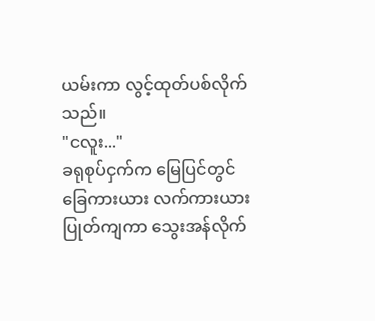ယမ်းကာ လွင့်ထုတ်ပစ်လိုက်သည်။
"ငလူး..."
ခရုစုပ်ငှက်က မြေပြင်တွင် ခြေကားယား လက်ကားယား ပြုတ်ကျကာ သွေးအန်လိုက်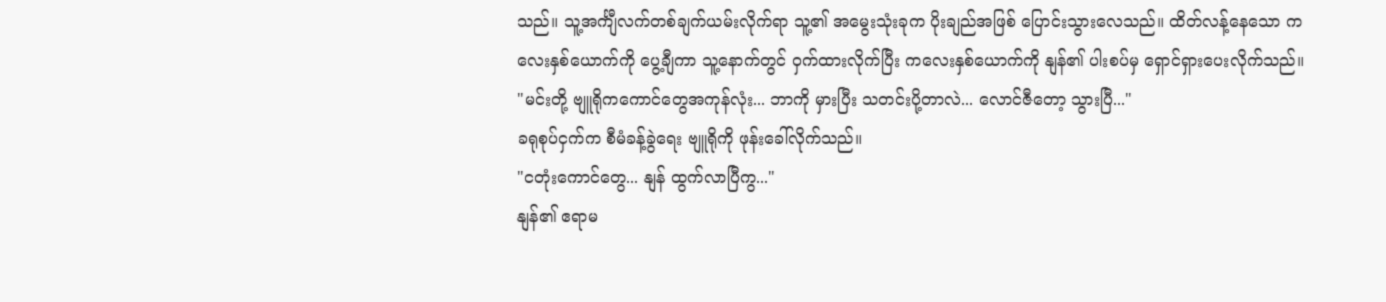သည်။ သူ့အင်္ကျီလက်တစ်ချက်ယမ်းလိုက်ရာ သူ့၏ အမွေးသုံးခုက ပိုးချည်အဖြစ် ပြောင်းသွားလေသည်။ ထိတ်လန့်နေသော ကလေးနှစ်ယောက်ကို ပွေ့ချီကာ သူ့နောက်တွင် ဝှက်ထားလိုက်ပြီး ကလေးနှစ်ယောက်ကို နျန်၏ ပါးစပ်မှ ရှောင်ရှားပေးလိုက်သည်။
"မင်းတို့ ဗျူရိုကကောင်တွေအကုန်လုံး... ဘာကို မှားပြီး သတင်းပို့တာလဲ... လောင်ဇီတော့ သွားပြီ..."
ခရုစုပ်ငှက်က စီမံခန့်ခွဲရေး ဗျူရိုကို ဖုန်းခေါ်လိုက်သည်။
"ငတုံးကောင်တွေ... နျန် ထွက်လာပြီကွ..."
နျန်၏ ဧရာမ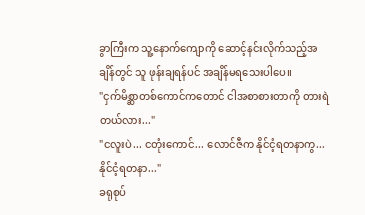ခွာကြီးက သူ့နောက်ကျောကို ဆောင့်နင်းလိုက်သည့်အချိန်တွင် သူ ဖုန်းချရန်ပင် အချိန်မရသေးပါပေ။
"ငှက်မိစ္ဆာတစ်ကောင်ကတောင် ငါအစာစားတာကို တားရဲတယ်လား..."
"ငလူးပဲ... ငတုံးကောင်... လောင်ဇီက နိုင်ငံ့ရတနာကွ... နိုင်ငံ့ရတနာ..."
ခရုစုပ်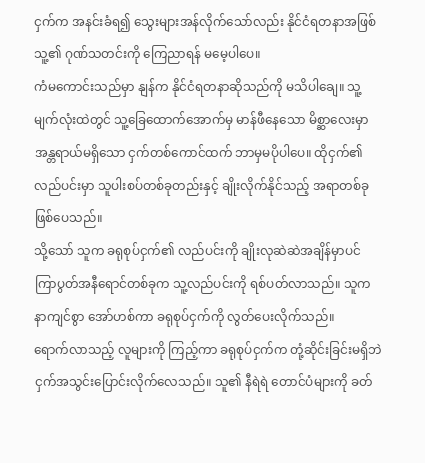ငှက်က အနင်းခံရ၍ သွေးများအန်လိုက်သော်လည်း နိုင်ငံရတနာအဖြစ် သူ့၏ ဂုဏ်သတင်းကို ကြေညာရန် မမေ့ပါပေ။
ကံမကောင်းသည်မှာ နျန်က နိုင်ငံရတနာဆိုသည်ကို မသိပါချေ။ သူ့မျက်လုံးထဲတွင် သူ့ခြေထောက်အောက်မှ မာန်ဖီနေသော မိစ္ဆာလေးမှာ အန္တရာယ်မရှိသော ငှက်တစ်ကောင်ထက် ဘာမှမပိုပါပေ။ ထိုငှက်၏ လည်ပင်းမှာ သူပါးစပ်တစ်ခုတည်းနှင့် ချိုးလိုက်နိုင်သည့် အရာတစ်ခုဖြစ်ပေသည်။
သို့သော် သူက ခရုစုပ်ငှက်၏ လည်ပင်းကို ချိုးလုဆဲဆဲအချိန်မှာပင် ကြာပွတ်အနီရောင်တစ်ခုက သူ့လည်ပင်းကို ရစ်ပတ်လာသည်။ သူက နာကျင်စွာ အော်ဟစ်ကာ ခရုစုပ်ငှက်ကို လွတ်ပေးလိုက်သည်။
ရောက်လာသည့် လူများကို ကြည့်ကာ ခရုစုပ်ငှက်က တုံ့ဆိုင်းခြင်းမရှိဘဲ ငှက်အသွင်းပြောင်းလိုက်လေသည်။ သူ၏ နီရဲရဲ တောင်ပံများကို ခတ်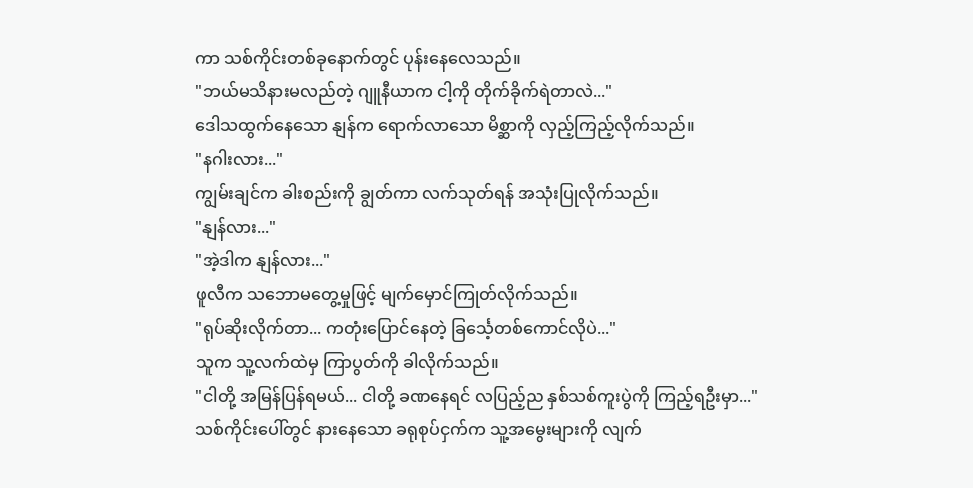ကာ သစ်ကိုင်းတစ်ခုနောက်တွင် ပုန်းနေလေသည်။
"ဘယ်မသိနားမလည်တဲ့ ဂျူနီယာက ငါ့ကို တိုက်ခိုက်ရဲတာလဲ..."
ဒေါသထွက်နေသော နျန်က ရောက်လာသော မိစ္ဆာကို လှည့်ကြည့်လိုက်သည်။
"နဂါးလား..."
ကျွမ်းချင်က ခါးစည်းကို ချွတ်ကာ လက်သုတ်ရန် အသုံးပြုလိုက်သည်။
"နျန်လား..."
"အဲ့ဒါက နျန်လား..."
ဖူလီက သဘောမတွေ့မှုဖြင့် မျက်မှောင်ကြုတ်လိုက်သည်။
"ရုပ်ဆိုးလိုက်တာ... ကတုံးပြောင်နေတဲ့ ခြင်္သေ့တစ်ကောင်လိုပဲ..."
သူက သူ့လက်ထဲမှ ကြာပွတ်ကို ခါလိုက်သည်။
"ငါတို့ အမြန်ပြန်ရမယ်... ငါတို့ ခဏနေရင် လပြည့်ည နှစ်သစ်ကူးပွဲကို ကြည့်ရဦးမှာ..."
သစ်ကိုင်းပေါ်တွင် နားနေသော ခရုစုပ်ငှက်က သူ့အမွေးများကို လျက်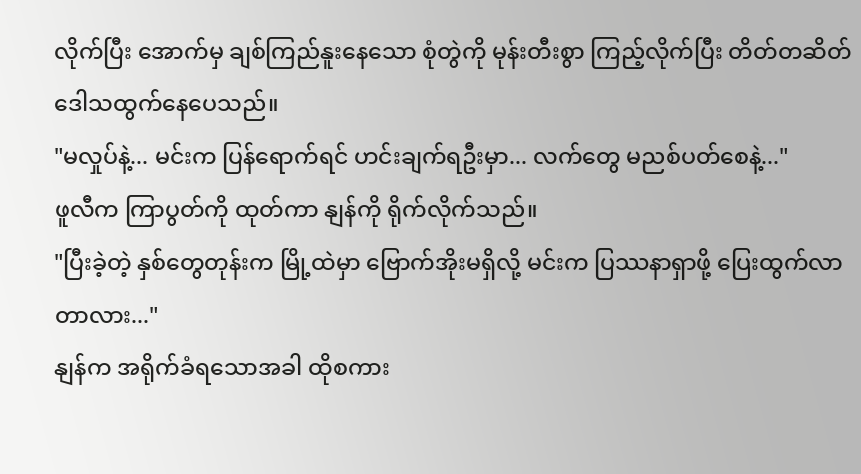လိုက်ပြီး အောက်မှ ချစ်ကြည်နူးနေသော စုံတွဲကို မုန်းတီးစွာ ကြည့်လိုက်ပြီး တိတ်တဆိတ် ဒေါသထွက်နေပေသည်။
"မလှုပ်နဲ့... မင်းက ပြန်ရောက်ရင် ဟင်းချက်ရဦးမှာ... လက်တွေ မညစ်ပတ်စေနဲ့..."
ဖူလီက ကြာပွတ်ကို ထုတ်ကာ နျန်ကို ရိုက်လိုက်သည်။
"ပြီးခဲ့တဲ့ နှစ်တွေတုန်းက မြို့ထဲမှာ ဗြောက်အိုးမရှိလို့ မင်းက ပြဿနာရှာဖို့ ပြေးထွက်လာတာလား..."
နျန်က အရိုက်ခံရသောအခါ ထိုစကား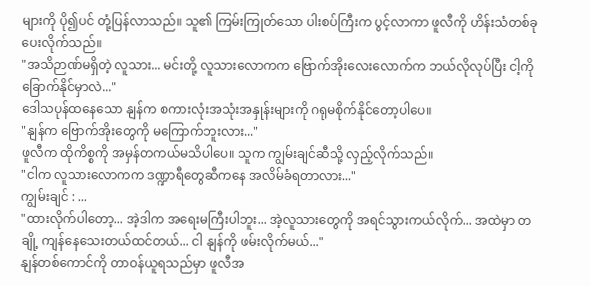များကို ပို၍ပင် တုံ့ပြန်လာသည်။ သူ၏ ကြမ်းကြုတ်သော ပါးစပ်ကြီးက ပွင့်လာကာ ဖူလီကို ဟိန်းသံတစ်ခု ပေးလိုက်သည်။
"အသိဉာဏ်မရှိတဲ့ လူသား... မင်းတို့ လူသားလောကက ဗြောက်အိုးလေးလောက်က ဘယ်လိုလုပ်ပြီး ငါ့ကို ခြောက်နိုင်မှာလဲ..."
ဒေါသပုန်ထနေသော နျန်က စကားလုံးအသုံးအနှုန်းများကို ဂရုမစိုက်နိုင်တော့ပါပေ။
"နျန်က ဗြောက်အိုးတွေကို မကြောက်ဘူးလား..."
ဖူလီက ထိုကိစ္စကို အမှန်တကယ်မသိပါပေ။ သူက ကျွမ်းချင်ဆီသို့ လှည့်လိုက်သည်။
"ငါက လူသားလောကက ဒဏ္ဍာရီတွေဆီကနေ အလိမ်ခံရတာလား..."
ကျွမ်းချင် : ...
"ထားလိုက်ပါတော့... အဲ့ဒါက အရေးမကြီးပါဘူး... အဲ့လူသားတွေကို အရင်သွားကယ်လိုက်... အထဲမှာ တချို့ ကျန်နေသေးတယ်ထင်တယ်... ငါ နျန်ကို ဖမ်းလိုက်မယ်..."
နျန်တစ်ကောင်ကို တာဝန်ယူရသည်မှာ ဖူလီအ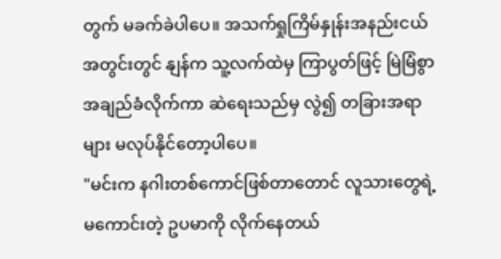တွက် မခက်ခဲပါပေ။ အသက်ရှုကြိမ်နှုန်းအနည်းငယ်အတွင်းတွင် နျန်က သူ့လက်ထဲမှ ကြာပွတ်ဖြင့် မြဲမြံစွာ အချည်ခံလိုက်ကာ ဆဲရေးသည်မှ လွဲ၍ တခြားအရာများ မလုပ်နိုင်တော့ပါပေ။
"မင်းက နဂါးတစ်ကောင်ဖြစ်တာတောင် လူသားတွေရဲ့ မကောင်းတဲ့ ဥပမာကို လိုက်နေတယ်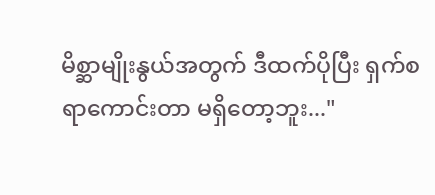မိစ္ဆာမျိုးနွယ်အတွက် ဒီထက်ပိုပြီး ရှက်စရာကောင်းတာ မရှိတော့ဘူး..."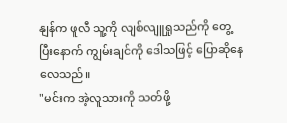နျန်က ဖူလီ သူ့ကို လျစ်လျူရှုသည်ကို တွေ့ပြီးနောက် ကျွမ်းချင်ကို ဒေါသဖြင့် ပြောဆိုနေလေသည်။
"မင်းက အဲ့လူသားကို သတ်ဖို့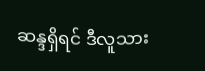ဆန္ဒရှိရင် ဒီလူသား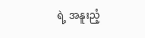ရဲ့ အနူးညံ့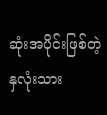ဆုံးအပိုင်းဖြစ်တဲ့ နှလုံးသား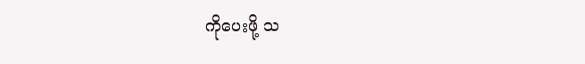ကိုပေးဖို့ သ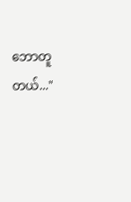ဘောတူတယ်..."